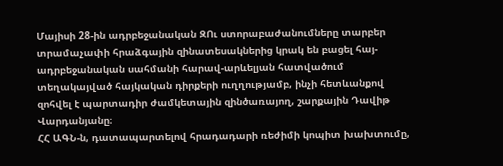Մայիսի 28-ին ադրբեջանական ԶՈւ ստորաբաժանումները տարբեր տրամաչափի հրաձգային զինատեսակներից կրակ են բացել հայ-ադրբեջանական սահմանի հարավ-արևելյան հատվածում տեղակայված հայկական դիրքերի ուղղությամբ, ինչի հետևանքով զոհվել է պարտադիր ժամկետային զինծառայող, շարքային Դավիթ Վարդանյանը։
ՀՀ ԱԳՆ-ն, դատապարտելով հրադադարի ռեժիմի կոպիտ խախտումը,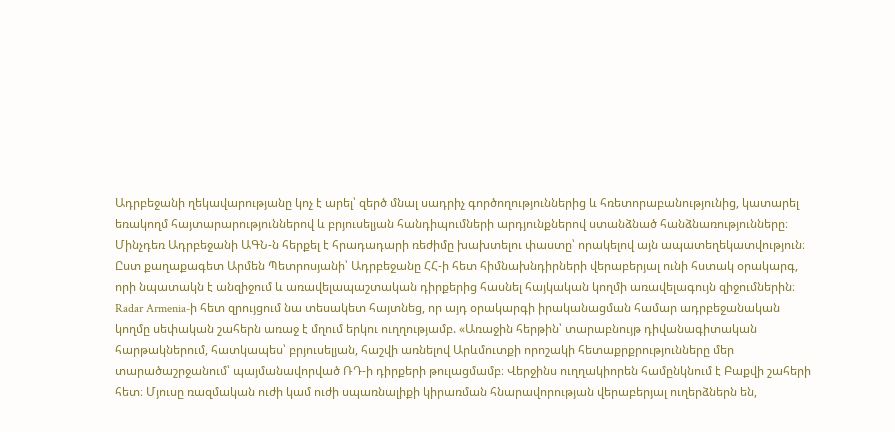Ադրբեջանի ղեկավարությանը կոչ է արել՝ զերծ մնալ սադրիչ գործողություններից և հռետորաբանությունից, կատարել եռակողմ հայտարարություններով և բրյուսելյան հանդիպումների արդյունքներով ստանձնած հանձնառությունները։ Մինչդեռ Ադրբեջանի ԱԳՆ-ն հերքել է հրադադարի ռեժիմը խախտելու փաստը՝ որակելով այն ապատեղեկատվություն։
Ըստ քաղաքագետ Արմեն Պետրոսյանի՝ Ադրբեջանը ՀՀ-ի հետ հիմնախնդիրների վերաբերյալ ունի հստակ օրակարգ, որի նպատակն է անզիջում և առավելապաշտական դիրքերից հասնել հայկական կողմի առավելագույն զիջումներին։ Radar Armenia-ի հետ զրույցում նա տեսակետ հայտնեց, որ այդ օրակարգի իրականացման համար ադրբեջանական կողմը սեփական շահերն առաջ է մղում երկու ուղղությամբ. «Առաջին հերթին՝ տարաբնույթ դիվանագիտական հարթակներում, հատկապես՝ բրյուսելյան, հաշվի առնելով Արևմուտքի որոշակի հետաքրքրությունները մեր տարածաշրջանում՝ պայմանավորված ՌԴ-ի դիրքերի թուլացմամբ։ Վերջինս ուղղակիորեն համընկնում է Բաքվի շահերի հետ։ Մյուսը ռազմական ուժի կամ ուժի սպառնալիքի կիրառման հնարավորության վերաբերյալ ուղերձներն են,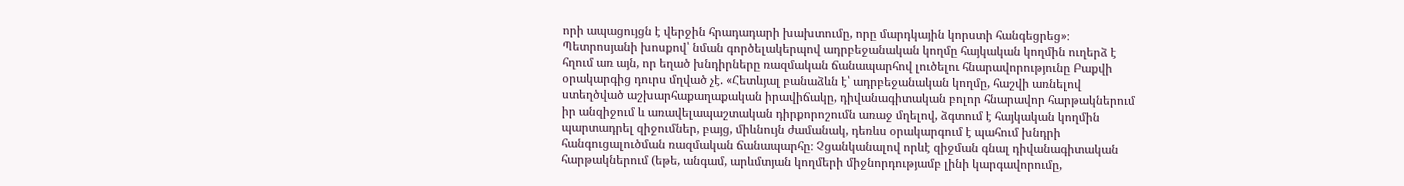որի ապացույցն է վերջին հրադադարի խախտումը, որը մարդկային կորստի հանգեցրեց»։
Պետրոսյանի խոսքով՝ նման գործելակերպով ադրբեջանական կողմը հայկական կողմին ուղերձ է հղում առ այն, որ եղած խնդիրները ռազմական ճանապարհով լուծելու հնարավորությունը Բաքվի օրակարգից դուրս մղված չէ. «Հետևյալ բանաձևն է՝ ադրբեջանական կողմը, հաշվի առնելով ստեղծված աշխարհաքաղաքական իրավիճակը, դիվանագիտական բոլոր հնարավոր հարթակներում իր անզիջում և առավելապաշտական դիրքորոշումն առաջ մղելով, ձգտում է հայկական կողմին պարտադրել զիջումներ, բայց, միևնույն ժամանակ, դեռևս օրակարգում է պահում խնդրի հանգուցալուծման ռազմական ճանապարհը։ Չցանկանալով որևէ զիջման գնալ դիվանագիտական հարթակներում (եթե, անգամ, արևմտյան կողմերի միջնորդությամբ լինի կարգավորումը,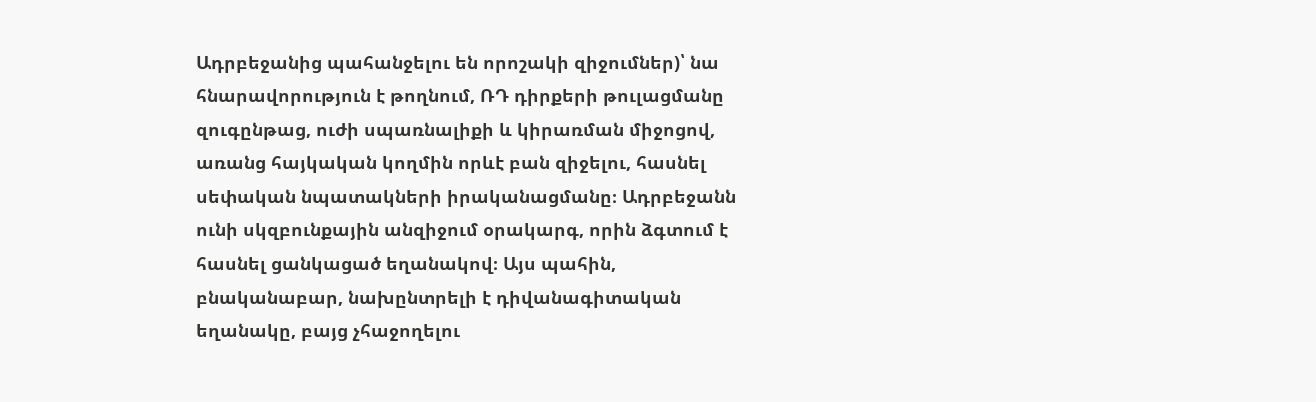Ադրբեջանից պահանջելու են որոշակի զիջումներ)՝ նա հնարավորություն է թողնում, ՌԴ դիրքերի թուլացմանը զուգընթաց, ուժի սպառնալիքի և կիրառման միջոցով, առանց հայկական կողմին որևէ բան զիջելու, հասնել սեփական նպատակների իրականացմանը։ Ադրբեջանն ունի սկզբունքային անզիջում օրակարգ, որին ձգտում է հասնել ցանկացած եղանակով։ Այս պահին, բնականաբար, նախընտրելի է դիվանագիտական եղանակը, բայց չհաջողելու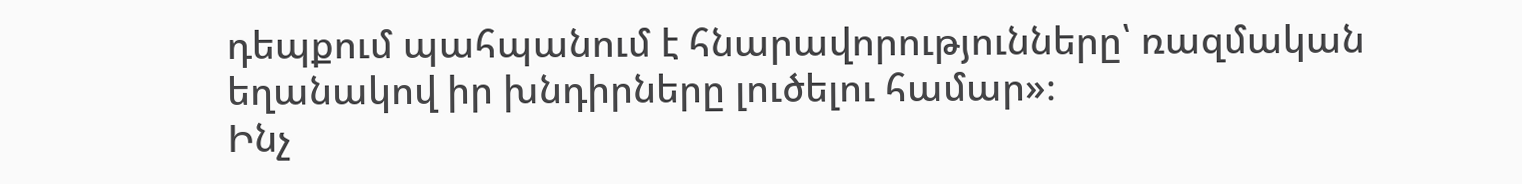դեպքում պահպանում է հնարավորությունները՝ ռազմական եղանակով իր խնդիրները լուծելու համար»։
Ինչ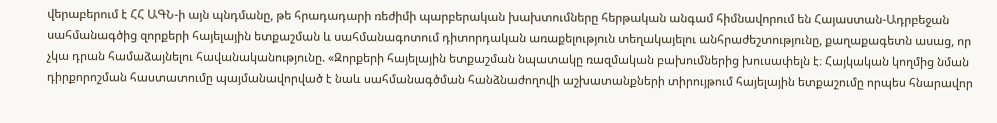վերաբերում է ՀՀ ԱԳՆ-ի այն պնդմանը, թե հրադադարի ռեժիմի պարբերական խախտումները հերթական անգամ հիմնավորում են Հայաստան-Ադրբեջան սահմանագծից զորքերի հայելային ետքաշման և սահմանագոտում դիտորդական առաքելություն տեղակայելու անհրաժեշտությունը, քաղաքագետն ասաց, որ չկա դրան համաձայնելու հավանականությունը. «Զորքերի հայելային ետքաշման նպատակը ռազմական բախումներից խուսափելն է։ Հայկական կողմից նման դիրքորոշման հաստատումը պայմանավորված է նաև սահմանագծման հանձնաժողովի աշխատանքների տիրույթում հայելային ետքաշումը որպես հնարավոր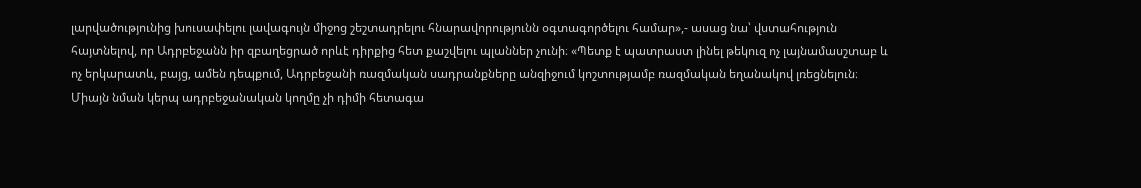լարվածությունից խուսափելու լավագույն միջոց շեշտադրելու հնարավորությունն օգտագործելու համար»,- ասաց նա՝ վստահություն հայտնելով, որ Ադրբեջանն իր զբաղեցրած որևէ դիրքից հետ քաշվելու պլաններ չունի։ «Պետք է պատրաստ լինել թեկուզ ոչ լայնամասշտաբ և ոչ երկարատև, բայց, ամեն դեպքում, Ադրբեջանի ռազմական սադրանքները անզիջում կոշտությամբ ռազմական եղանակով լռեցնելուն։ Միայն նման կերպ ադրբեջանական կողմը չի դիմի հետագա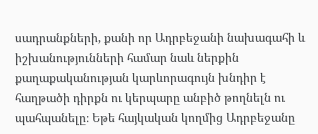սադրանքների, քանի որ Ադրբեջանի նախագահի և իշխանությունների համար նաև ներքին քաղաքականության կարևորագույն խնդիր է հաղթածի դիրքն ու կերպարը անբիծ թողնելն ու պահպանելը։ Եթե հայկական կողմից Ադրբեջանը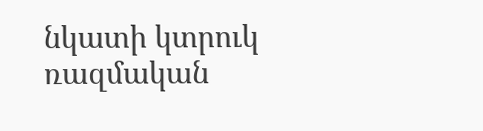նկատի կտրուկ ռազմական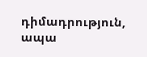դիմադրություն, ապա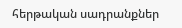հերթական սադրանքներ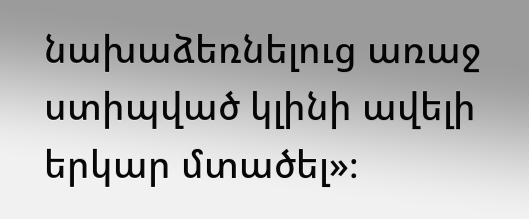նախաձեռնելուց առաջ ստիպված կլինի ավելի երկար մտածել»։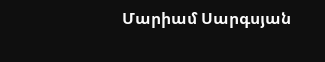Մարիամ Սարգսյան